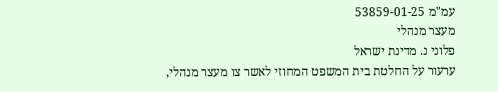עמ"מ 53859-01-25
מעצר מנהלי
פלוני נ. מדינת ישראל
ערעור על החלטת בית המשפט המחוזי לאשר צו מעצר מנהלי,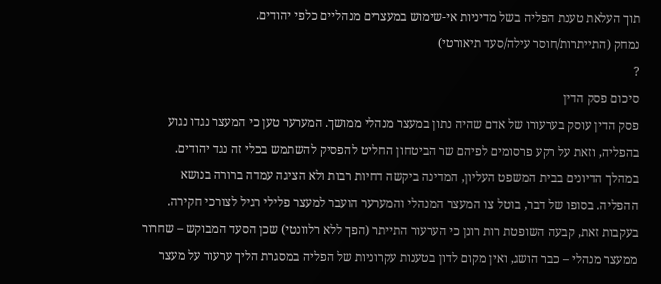תוך העלאת טענת הפליה בשל מדיניות אי-שימוש במעצרים מנהליים כלפי יהודים.
נמחק (התייתרות/חוסר עילה/סעד תיאורטי)
?
סיכום פסק הדין
פסק הדין עוסק בערעורו של אדם שהיה נתון במעצר מנהלי ממושך. המערער טען כי המעצר נגדו נגוע בהפליה, וזאת על רקע פרסומים לפיהם שר הביטחון החליט להפסיק להשתמש בכלי זה נגד יהודים. במהלך הדיונים בבית המשפט העליון, המדינה ביקשה דחיות רבות ולא הציגה עמדה ברורה בנושא ההפליה. בסופו של דבר, בוטל צו המעצר המנהלי והמערער הועבר למעצר פלילי רגיל לצורכי חקירה. בעקבות זאת, קבעה השופטת רות רונן כי הערעור התייתר (הפך ללא רלוונטי) שכן הסעד המבוקש – שחרור ממעצר מנהלי – כבר הושג, ואין מקום לדון בטענות עקרוניות של הפליה במסגרת הליך ערעור על מעצר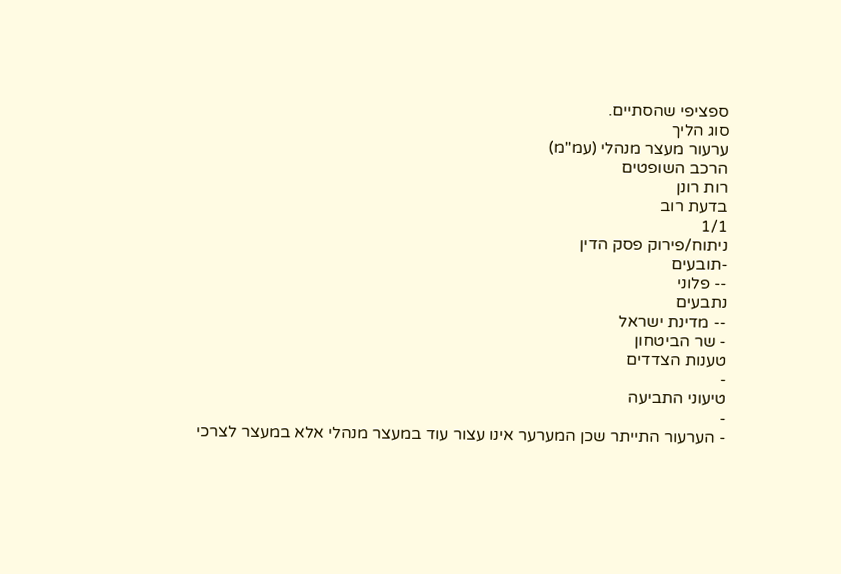ספציפי שהסתיים.
סוג הליך
ערעור מעצר מנהלי (עמ"מ)
הרכב השופטים
רות רונן
בדעת רוב
1/1
ניתוח/פירוק פסק הדין
-תובעים
-- פלוני
נתבעים
-- מדינת ישראל
- שר הביטחון
טענות הצדדים
-
טיעוני התביעה
-
- הערעור התייתר שכן המערער אינו עצור עוד במעצר מנהלי אלא במעצר לצרכי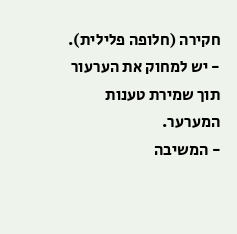חקירה (חלופה פלילית).
- יש למחוק את הערעור תוך שמירת טענות המערער.
- המשיבה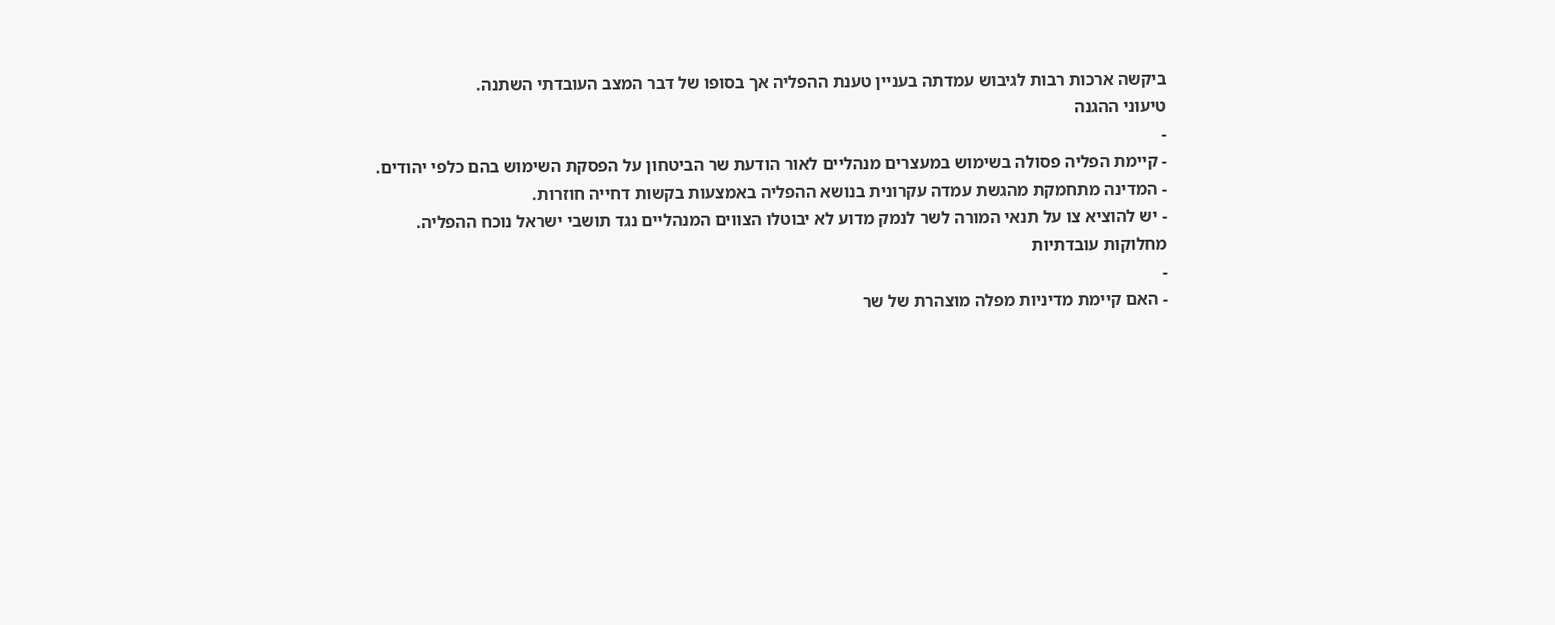ביקשה ארכות רבות לגיבוש עמדתה בעניין טענת ההפליה אך בסופו של דבר המצב העובדתי השתנה.
טיעוני ההגנה
-
- קיימת הפליה פסולה בשימוש במעצרים מנהליים לאור הודעת שר הביטחון על הפסקת השימוש בהם כלפי יהודים.
- המדינה מתחמקת מהגשת עמדה עקרונית בנושא ההפליה באמצעות בקשות דחייה חוזרות.
- יש להוציא צו על תנאי המורה לשר לנמק מדוע לא יבוטלו הצווים המנהליים נגד תושבי ישראל נוכח ההפליה.
מחלוקות עובדתיות
-
- האם קיימת מדיניות מפלה מוצהרת של שר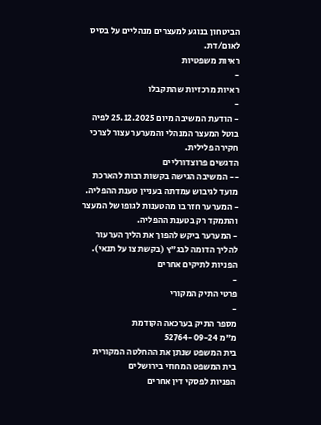הביטחון בנוגע למעצרים מנהליים על בסיס לאום/דת.
ראיות משפטיות
-
ראיות מרכזיות שהתקבלו
-
- הודעת המשיבה מיום 25.12.2025 לפיה בוטל המעצר המנהלי והמערער עצור לצרכי חקירה פלילית.
הדגשים פרוצדורליים
-- המשיבה הגישה בקשות רבות להארכת מועד לגיבוש עמדתה בעניין טענת ההפליה.
- המערער חזר בו מהטענות לגופו של המעצר והתמקד רק בטענת ההפליה.
- המערער ביקש להפוך את הליך הערעור להליך הדומה לבג"ץ (בקשת צו על תנאי).
הפניות לתיקים אחרים
-
פרטי התיק המקורי
-
מספר התיק בערכאה הקודמת
מ"מ 52764-09-24
בית המשפט שנתן את ההחלטה המקורית
בית המשפט המחוזי בירושלים
הפניות לפסקי דין אחרים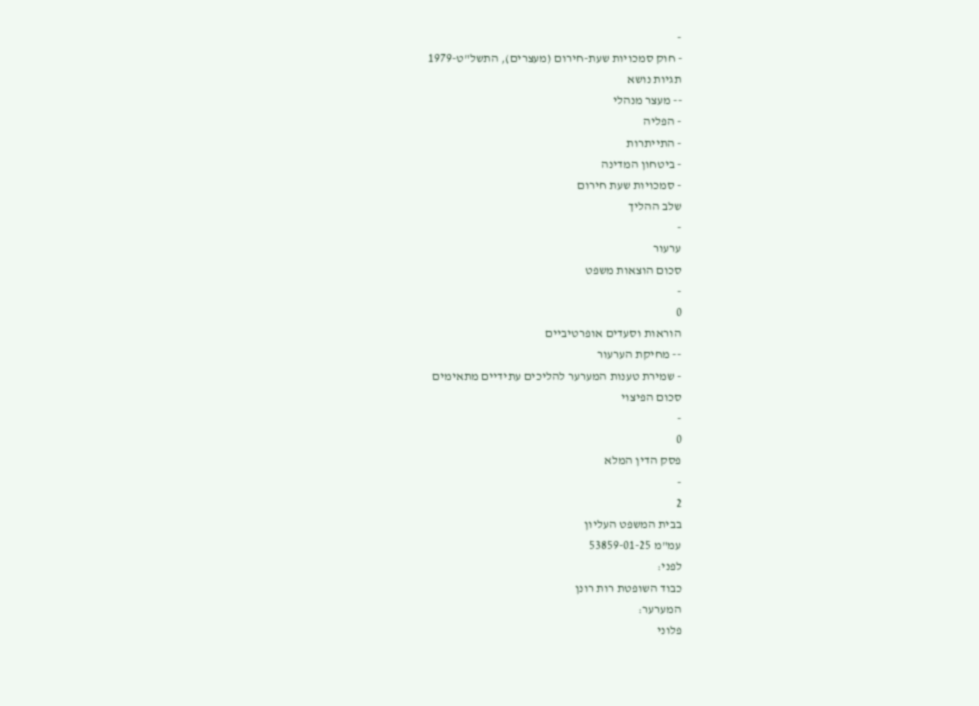-
- חוק סמכויות שעת-חירום (מעצרים), התשל"ט-1979
תגיות נושא
-- מעצר מנהלי
- הפליה
- התייתרות
- ביטחון המדינה
- סמכויות שעת חירום
שלב ההליך
-
ערעור
סכום הוצאות משפט
-
0
הוראות וסעדים אופרטיביים
-- מחיקת הערעור
- שמירת טענות המערער להליכים עתידיים מתאימים
סכום הפיצוי
-
0
פסק הדין המלא
-
2
בבית המשפט העליון
עמ"מ 53859-01-25
לפני:
כבוד השופטת רות רונן
המערער:
פלוני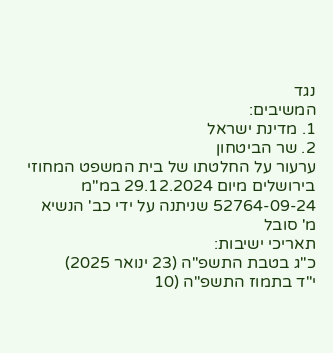נגד
המשיבים:
1. מדינת ישראל
2. שר הביטחון
ערעור על החלטתו של בית המשפט המחוזי בירושלים מיום 29.12.2024 במ"מ 52764-09-24 שניתנה על ידי כב' הנשיא מ' סובל
תאריכי ישיבות:
כ"ג בטבת התשפ"ה (23 ינואר 2025)
י"ד בתמוז התשפ"ה (10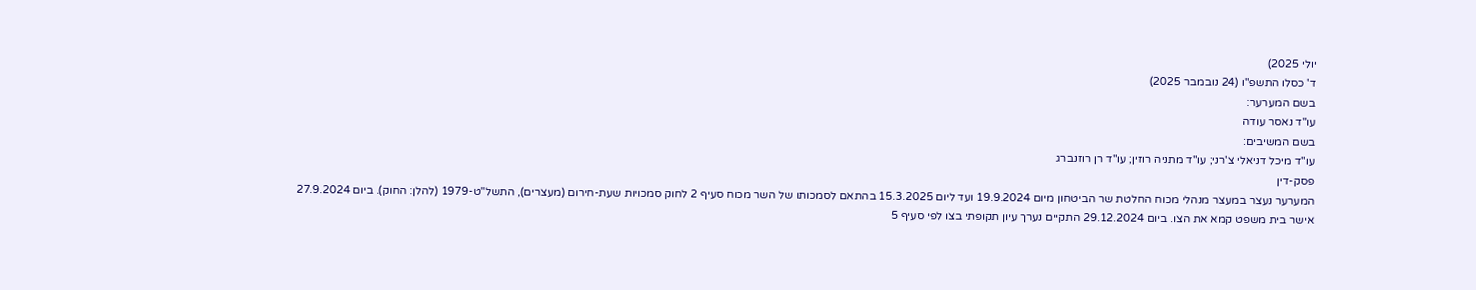יולי 2025)
ד' כסלו התשפ"ו (24 נובמבר 2025)
בשם המערער:
עו"ד נאסר עודה
בשם המשיבים:
עו"ד מיכל דניאלי צ'רני; עו"ד מתניה רוזין; עו"ד רן רוזנברג
פסק-דין
המערער נעצר במעצר מנהלי מכוח החלטת שר הביטחון מיום 19.9.2024 ועד ליום 15.3.2025 בהתאם לסמכותו של השר מכוח סעיף 2 לחוק סמכויות שעת-חירום (מעצרים), התשל"ט-1979 (להלן: החוק). ביום 27.9.2024 אישר בית משפט קמא את הצו. ביום 29.12.2024 התקיים נערך עיון תקופתי בצו לפי סעיף 5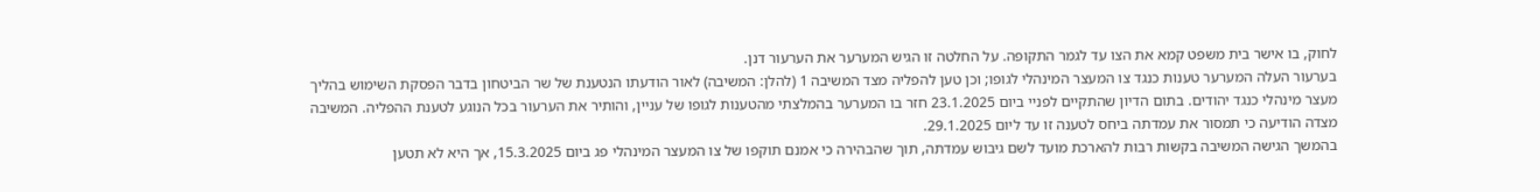לחוק, בו אישר בית משפט קמא את הצו עד לגמר התקופה. על החלטה זו הגיש המערער את הערעור דנן.
בערעור העלה המערער טענות כנגד צו המעצר המינהלי לגופו; וכן טען להפליה מצד המשיבה 1 (להלן: המשיבה) לאור הודעתו הנטענת של שר הביטחון בדבר הפסקת השימוש בהליך מעצר מינהלי כנגד יהודים. בתום הדיון שהתקיים לפניי ביום 23.1.2025 חזר בו המערער בהמלצתי מהטענות לגופו של עניין, והותיר את הערעור בכל הנוגע לטענת ההפליה. המשיבה מצדה הודיעה כי תמסור את עמדתה ביחס לטענה זו עד ליום 29.1.2025.
בהמשך הגישה המשיבה בקשות רבות להארכת מועד לשם גיבוש עמדתה, תוך שהבהירה כי אמנם תוקפו של צו המעצר המינהלי פג ביום 15.3.2025, אך היא לא תטען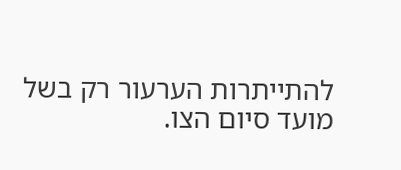להתייתרות הערעור רק בשל מועד סיום הצו.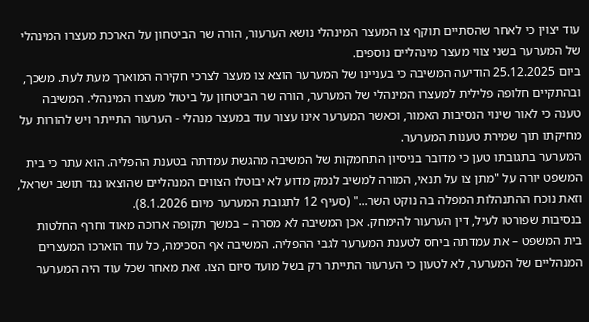עוד יצוין כי לאחר שהסתיים תוקף צו המעצר המינהלי נושא הערעור, הורה שר הביטחון על הארכת מעצרו המינהלי של המערער בשני צווי מעצר מינהליים נוספים.
ביום 25.12.2025 הודיעה המשיבה כי בעניינו של המערער הוצא צו מעצר לצרכי חקירה המוארך מעת לעת. משכך, ובהתקיים חלופה פלילית למעצרו המינהלי של המערער, הורה שר הביטחון על ביטול מעצרו המינהלי. המשיבה טענה כי לאור שינוי הנסיבות האמור, וכאשר המערער אינו עצור עוד במעצר מנהלי - הערעור התייתר ויש להורות על מחיקתו תוך שמירת טענות המערער.
המערער בתגובתו טען כי מדובר בניסיון התחמקות של המשיבה מהגשת עמדתה בטענת ההפליה. הוא עתר כי בית המשפט יורה על "מתן צו על תנאי, המורה למשיב לנמק מדוע לא יבוטלו הצווים המנהליים שהוצאו נגד תושב ישראל, וזאת נוכח ההתנהלות המפלה בה נוקט השר..." (סעיף 12 לתגובת המערער מיום 8.1.2026).
בנסיבות שפורטו לעיל, דין הערעור להימחק. אכן המשיבה לא מסרה – במשך תקופה ארוכה מאוד וחרף החלטות בית המשפט – את עמדתה ביחס לטענת המערער לגבי ההפליה. המשיבה אף הסכימה, כל עוד הוארכו המעצרים המנהליים של המערער, לא לטעון כי הערעור התייתר רק בשל מועד סיום הצו. זאת מאחר שכל עוד היה המערער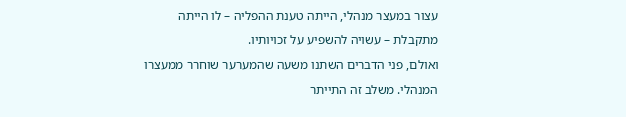עצור במעצר מנהלי, הייתה טענת ההפליה – לו הייתה מתקבלת – עשויה להשפיע על זכויותיו.
ואולם, פני הדברים השתנו משעה שהמערער שוחרר ממעצרו המנהלי. משלב זה התייתר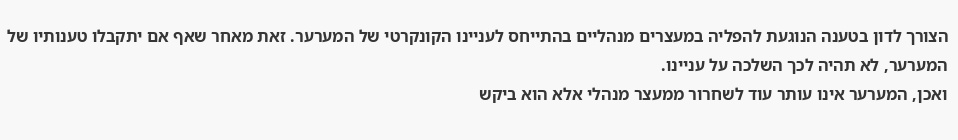הצורך לדון בטענה הנוגעת להפליה במעצרים מנהליים בהתייחס לעניינו הקונקרטי של המערער. זאת מאחר שאף אם יתקבלו טענותיו של המערער, לא תהיה לכך השלכה על עניינו.
ואכן, המערער אינו עותר עוד לשחרור ממעצר מנהלי אלא הוא ביקש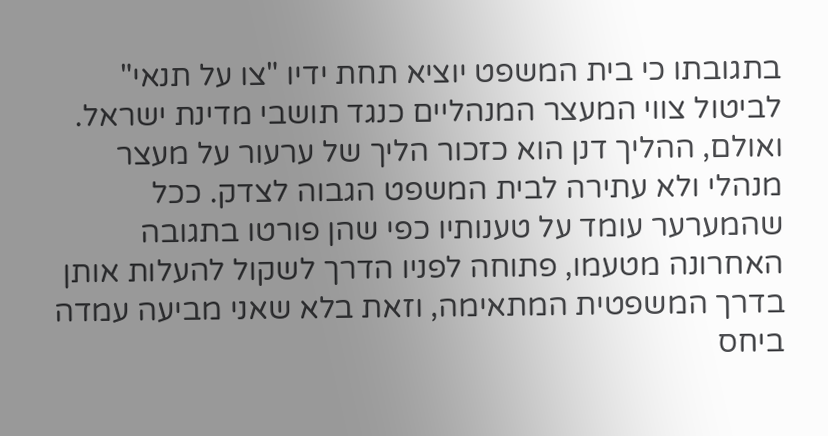בתגובתו כי בית המשפט יוציא תחת ידיו "צו על תנאי" לביטול צווי המעצר המנהליים כנגד תושבי מדינת ישראל. ואולם, ההליך דנן הוא כזכור הליך של ערעור על מעצר מנהלי ולא עתירה לבית המשפט הגבוה לצדק. ככל שהמערער עומד על טענותיו כפי שהן פורטו בתגובה האחרונה מטעמו, פתוחה לפניו הדרך לשקול להעלות אותן בדרך המשפטית המתאימה, וזאת בלא שאני מביעה עמדה ביחס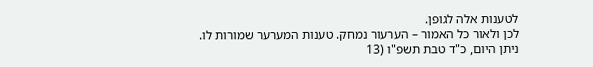לטענות אלה לגופן.
לכן ולאור כל האמור – הערעור נמחק. טענות המערער שמורות לו.
ניתן היום, כ"ד טבת תשפ"ו (13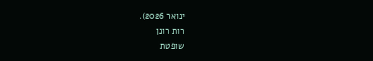ינואר 2026).
רות רונן
שופטת